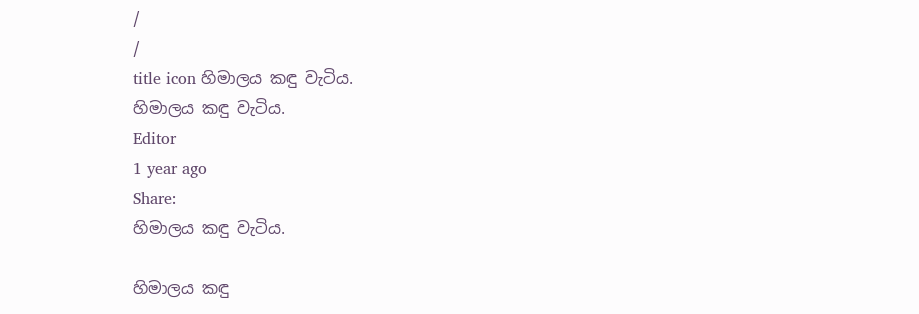/
/
title icon හිමාලය කඳු වැටිය.
හිමාලය කඳු වැටිය.
Editor
1 year ago
Share:
හිමාලය කඳු වැටිය.

හිමාලය කඳු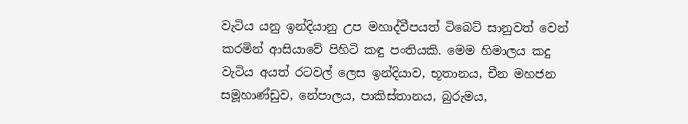වැටිය යනු ඉන්දියානු උප මහාද්වීපයත් ටිබෙට් සානුවත් වෙන් කරමින් ආසියාවේ පිහිටි කඳු පංතියකි. මෙම හිමාලය කදු වැටිය අයත් රටවල් ලෙස ඉන්දියාව, භූතානය, චීන මහජන සමූහාණ්ඩුව, නේපාලය, පාකිස්තානය, බුරුමය,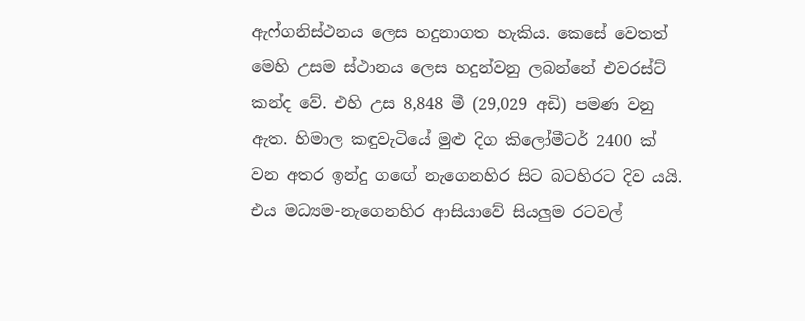ඇෆ්ගනිස්ථනය ලෙස හදුනාගත හැකිය. කෙසේ වෙතත් මෙහි උසම ස්ථානය ලෙස හදුන්වනු ලබන්නේ එවරස්ට් කන්ද වේ. එහි උස 8,848 මී (29,029 අඩි) පමණ වනු ඇත. හිමාල කඳුවැටියේ මුළු දිග කිලෝමීටර් 2400 ක් වන අතර ඉන්දු ගඟේ නැගෙනහිර සිට බටහිරට දිව යයි. එය මධ්‍යම-නැගෙනහිර ආසියාවේ සියලුම රටවල්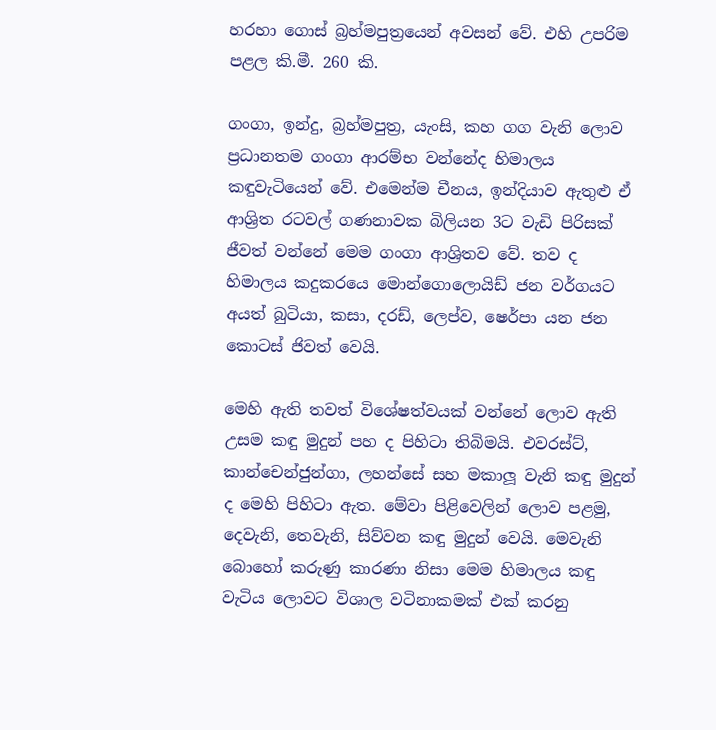හරහා ගොස් බ්‍රහ්මපුත්‍රයෙන් අවසන් වේ. එහි උපරිම පළල කි.මී. 260 කි.

ගංගා, ඉන්දු, බ්‍රහ්මපුත්‍ර, යැංසි, කහ ගග වැනි ලොව ප්‍රධානතම ගංගා ආරම්භ වන්නේද හිමාලය කඳුවැටියෙන් වේ. එමෙන්ම චීනය, ඉන්දියාව ඇතුළු ඒ ආශ්‍රිත රටවල් ගණනාවක බිලියන 3ට වැඩි පිරිසක් ජීවත් වන්නේ මෙම ගංගා ආශ්‍රිතව වේ. තව ද හිමාලය කදුකරයෙ මොන්ගොලොයිඩ් ජන වර්ගයට අයත් බුටියා, කසා, දරඩ්, ලෙප්ව, ෂෙර්පා යන ජන කොටස් ජිවත් වෙයි.

මෙහි ඇති තවත් විශේෂත්වයක් වන්නේ ලොව ඇති උසම කඳු මුදුන් පහ ද පිහිටා තිබිමයි. එවරස්ට්, කාන්චෙන්ජුන්ගා, ලහන්සේ සහ මකාලූ වැනි කඳු මුදුන් ද මෙහි පිහිටා ඇත. මේවා පිළිවෙලින් ලොව පළමු, දෙවැනි, තෙවැනි, සිව්වන කඳු මුදුන් වෙයි. මෙවැනි බොහෝ කරුණු කාරණා නිසා මෙම හිමාලය කඳු වැටිය ලොවට විශාල වටිනාකමක් එක් කරනු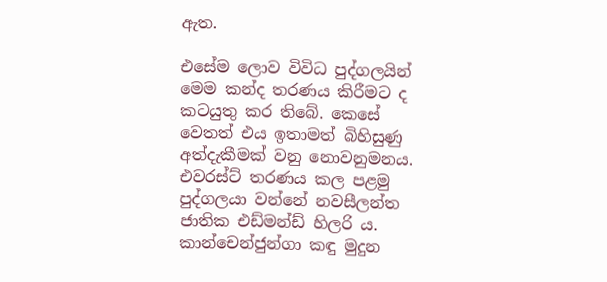ඇත.

එසේම ලොව විවිධ පුද්ගලයින් මෙම කන්ද තරණය කිරීමට ද කටයුතු කර තිබේ. කෙසේ වෙතත් එය ඉතාමත් බිහිසුණු අත්දැකීමක් වනු නොවනුමනය. එවරස්ට් තරණය කල පළමු පුද්ගලයා වන්නේ නවසීලන්ත ජාතික එඩ්මන්ඩ් හිලරි ය. කාන්චෙන්ජුන්ගා කඳු මුදුන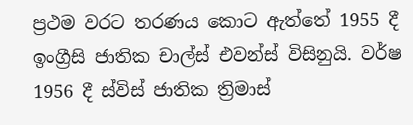ප්‍රථම වරට තරණය කොට ඇත්තේ 1955 දී ඉංග්‍රීසි ජාතික චාල්ස් එවන්ස් විසිනුයි. වර්ෂ 1956 දී ස්විස් ජාතික ත්‍රිමාස්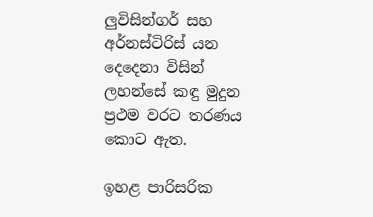ලුවිසින්ගර් සහ අර්නස්ටිරිස් යන දෙදෙනා විසින් ලහන්සේ කඳු මුදුන ප්‍රථම වරට තරණය කොට ඇත.

ඉහළ පාරිසරික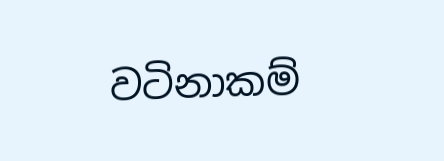වටිනාකම්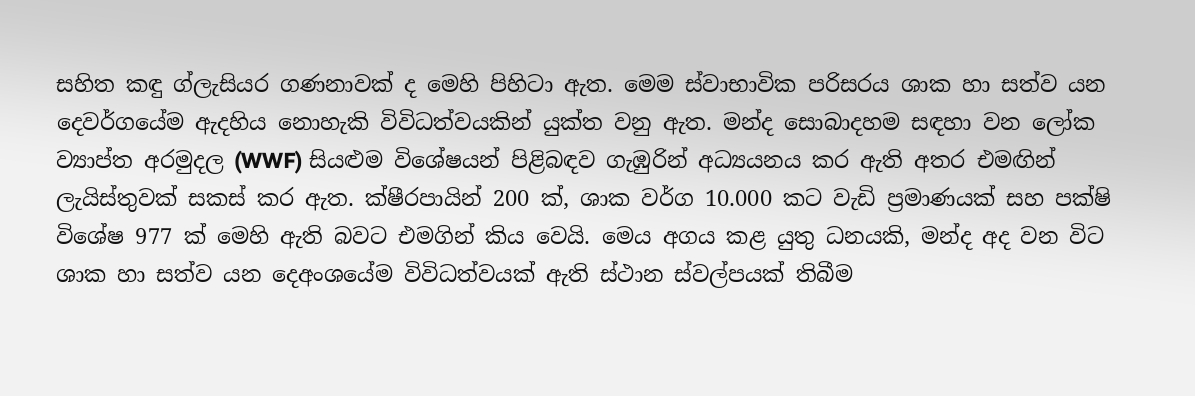සහිත කඳු ග්ලැසියර ගණනාවක් ද මෙහි පිහිටා ඇත. මෙම ස්වාභාවික පරිසරය ශාක හා සත්ව යන දෙවර්ගයේම ඇදහිය නොහැකි විවිධත්වයකින් යුක්ත වනු ඇත. මන්ද සොබාදහම සඳහා වන ලෝක ව්‍යාප්ත අරමුදල (WWF) සියළුම විශේෂයන් පිළිබඳව ගැඹුරින් අධ්‍යයනය කර ඇති අතර එමඟින් ලැයිස්තුවක් සකස් කර ඇත. ක්ෂීරපායින් 200 ක්, ශාක වර්ග 10.000 කට වැඩි ප්‍රමාණයක් සහ පක්ෂි විශේෂ 977 ක් මෙහි ඇති බවට එමගින් කිය වෙයි. මෙය අගය කළ යුතු ධනයකි, මන්ද අද වන විට ශාක හා සත්ව යන දෙඅංශයේම විවිධත්වයක් ඇති ස්ථාන ස්වල්පයක් තිබීම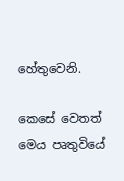හේතුවෙනි.

කෙසේ වෙතත් මෙය පෘතුවියේ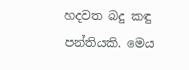හදවත බදු කඳු පන්තියකි. මෙය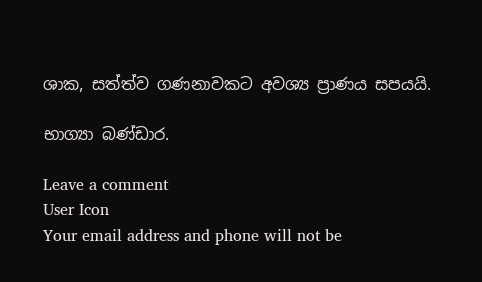ශාක, සත්ත්ව ගණනාවකට අවශ්‍ය ප්‍රාණය සපයයි.

භාග්‍යා බණ්ඩාර.

Leave a comment
User Icon
Your email address and phone will not be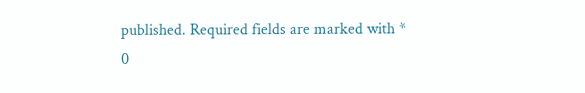published. Required fields are marked with *
0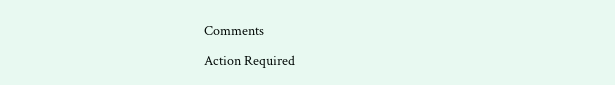Comments

Action Required